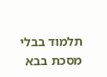תלמוד בבלי מסכת בבא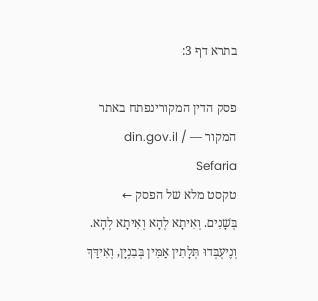בתרא דף 3:

פסק הדין המקורינפתח באתר המקור — din.gov.il / Sefaria
טקסט מלא של הפסק ←
בְּשָׁנִים. וְאִיתָא לְהָא וְאִיתָא לְהָא. וְנֶיעְבְּדוּ תְּלָתִין אַמִּין בְּבִנְיָן, וְאִידַּךְ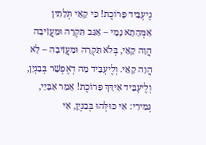נֶיעְבֵּיד פָּרוֹכֶת! כִּי קָאֵי תְּלָתִין אַמְּהָתָא נָמֵי – אַגַּב תִּקְרָה וּמַעֲזִיבָה הֲוָה קָאֵי, בְּלֹא תִּקְרָה וּמַעֲזִיבָה – לָא הֲוָה קָאֵי. וְלֶיעְבֵּיד מָה דְאֶפְשָׁר בְּבִנְיָן, וְלֶיעְבֵּיד אִידַּךְ פָּרוֹכֶת! אָמַר אַבָּיֵי, גְּמִירִי: אִי כּוּלְּהוּ בְּבִנְיָן, אִי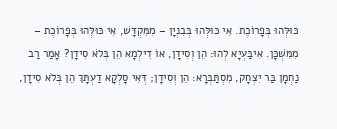כּוּלְּהוּ בְּפָרוֹכֶת. אִי כּוּלְּהוּ בְּבִנְיָן – מִמִּקְדָּשׁ, אִי כּוּלְּהוּ בְּפָרוֹכֶת – מִמִּשְׁכָּן. אִיבַּעְיָא לְהוּ: הֵן וְסִידָן, אוֹ דִילְמָא הֵן בְּלֹא סִידָן? אָמַר רַב נַחְמָן בַּר יִצְחָק, מִסְתַּבְּרָא: הֵן וְסִידָן; דְּאִי סָלְקָא דַעְתָּךְ הֵן בְּלֹא סִידָן,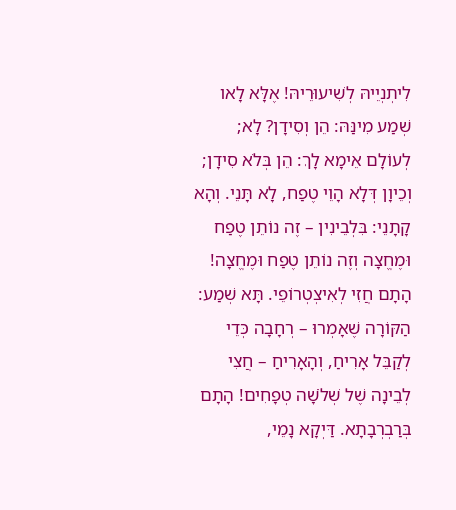לִיתְנְיֵיהּ לְשִׁיעוּרֵיהּ! אֶלָּא לָאו שְׁמַע מִינַּהּ: הֵן וְסִידָן? לָא; לְעוֹלָם אֵימָא לָךְ: הֵן בְּלֹא סִידָן; וְכֵיוָן דְּלָא הָוֵי טֶפַח, לָא תָּנֵי. וְהָא קָתָנֵי: בִּלְבֵינִין – זֶה נוֹתֵן טֶפַח וּמֶחֱצָה וְזֶה נוֹתֵן טֶפַח וּמֶחֱצָה! הָתָם חֲזִי לְאִיצְטְרוֹפֵי. תָּא שְׁמַע: הַקּוֹרָה שֶׁאָמְרוּ – רְחָבָה כְּדֵי לְקַבֵּל אָרִיחַ, וְהָאָרִיחַ – חֲצִי לְבֵינָה שֶׁל שְׁלֹשָׁה טְפָחִים! הָתָם בְּרַבְרְבָתָא. דַּיְקָא נָמֵי,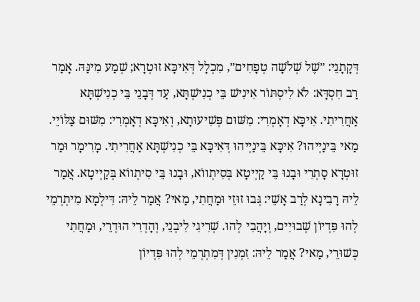דְּקָתָנֵי: ״שֶׁל שְׁלֹשָׁה טְפָחִים״, מִכְלָל דְּאִיכָּא זוּטְרָא; שְׁמַע מִינַּהּ. אָמַר רַב חִסְדָּא: לֹא לִיסְתּוֹר אִינִישׁ בֵּי כְנִישְׁתָּא, עַד דְּבָנֵי בֵּי כְנִישְׁתָּא אַחֲרִיתִי. אִיכָּא דְאָמְרִי: מִשּׁוּם פְּשִׁיעוּתָא, וְאִיכָּא דְאָמְרִי: מִשּׁוּם צַלּוֹיֵי. מַאי בֵּינַיְיהוּ? אִיכָּא בֵּינַיְיהוּ דְּאִיכָּא בֵּי כְנִישְׁתָּא אַחֲרִיתִי. מָרִימָר וּמַר זוּטְרָא סָתְרִי וּבָנוּ בֵּי קַיְיטָא בְּסִיתְווֹא, וּבָנוּ בֵּי סִיתְווֹא בְּקַיְיטָא. אֲמַר לֵיהּ רָבִינָא לְרַב אָשֵׁי: גְּבוּ זוּזֵי וּמַחֲתִי, מַאי? אֲמַר לֵיהּ: דִּילְמָא מִיתְרְמֵי לְהוּ פִּדְיוֹן שְׁבוּיִים, וְיָהֲבִי לְהוּ. שְׁרִיגִי לִיבְנֵי, וְהָדְרִי הוּדְרֵי, וּמַחֲתִי כְּשׁוּרֵי, מַאי? אֲמַר לֵיהּ: זִמְנִין דְּמִתְרְמֵי לְהוּ פִּדְיוֹן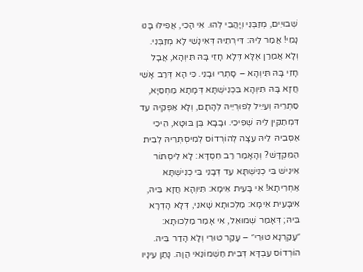שְׁבוּיִים, מְזַבְּנִי וְיָהֲבִי לְהוּ. אִי הָכִי, אֲפִילּוּ בָּנוּ נָמֵי! אֲמַר לֵיהּ: דִּירְתֵיהּ דְּאִינָשֵׁי לָא מְזַבְּנִי. וְלָא אֲמַרַן אֶלָּא דְּלָא חָזֵי בָּהּ תִּיוְהָא, אֲבָל חָזֵי בָּהּ תִּיוְהָא – סָתְרִי וּבָנֵי. כִּי הָא דְּרַב אָשֵׁי חֲזָא בָּהּ תִּיוְהָא בִּכְנִישְׁתָּא דְּמָתָא מַחְסֵיָא, סַתְרֵיהּ וְעַיֵּיל לְפוּרְיֵיהּ לְהָתָם, וְלָא אַפְּקֵיהּ עַד דִּמְתַקֵּין לֵיהּ שְׁפִיכֵי. וּבָבָא בֶּן בּוּטָא, הֵיכִי אַסְּבֵיהּ לֵיהּ עֵצָה לְהוֹרְדוֹס לְמִיסְתְּרֵיהּ לְבֵית הַמִּקְדָּשׁ? וְהָאָמַר רַב חִסְדָּא: לָא לִיסְתּוֹר אִינִישׁ בֵּי כְנִישְׁתָּא עַד דְּבָנֵי בֵּי כְנִישְׁתָּא אַחְרִיתָא! אִי בָּעֵית אֵימָא: תִּיוְהָא חֲזָא בֵּיהּ, אִיבָּעֵית אֵימָא: מַלְכוּתָא שָׁאנֵי, דְּלָא הָדְרָא בֵּיהּ; דְּאָמַר שְׁמוּאֵל, אִי אָמַר מַלְכוּתָא: ״עָקַרְנָא טוּרֵי״ – עָקַר טוּרֵי וְלָא הָדַר בֵּיהּ. הוֹרְדוֹס עַבְדָּא דְּבֵית חַשְׁמוֹנַאי הֲוָה. נָתַן עֵינָיו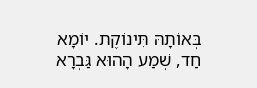בְּאוֹתָהּ תִּינוֹקֶת. יוֹמָא חַד, שְׁמַע הָהוּא גַּבְרָא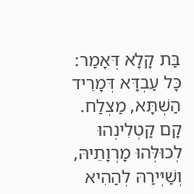בַּת קָלָא דְּאָמַר: כָּל עַבְדָּא דְּמָרֵיד הַשְׁתָּא, מַצְלַח. קָם קַטְלִינְהוּ לְכוּלְּהוּ מָרְוָתֵיהּ, וְשַׁיְּירַהּ לְהַהִיא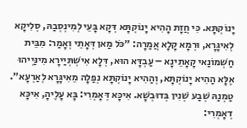יָנוֹקְתָּא. כִּי חֲזָת הָהִיא יָנוֹקְתָּא דְּקָא בָּעֵי לְמִינְסְבַהּ, סְלִיקָא לְאִיגָּרָא, וּרְמָא קָלָא אֲמַרָה: ״כֹּל מַאן דְּאָתֵי וְאָמַר: מִבֵּית חַשְׁמוֹנַאי קָאָתֵינָא – עַבְדָּא הוּא, דְּלָא אִישְׁתְּיַירָא מִינַּיְיהוּ אֶלָּא הַהִיא יָנוֹקְתָּא, וְהַהִיא יָנוֹקְתָּא נְפַלָה מֵאִיגָּרָא לְאַרְעָא״. טַמְנַהּ שְׁבַע שְׁנִין בְּדוּבְשָׁא. אִיכָּא דְּאָמְרִי: בָּא עָלֶיהָ, אִיכָּא דְאָמְרִי: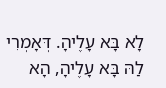לָא בָּא עָלֶיהָ. דְּאָמְרִי לַהּ בָּא עָלֶיהָ, הָא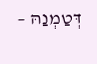דְּטַמְנַהּ –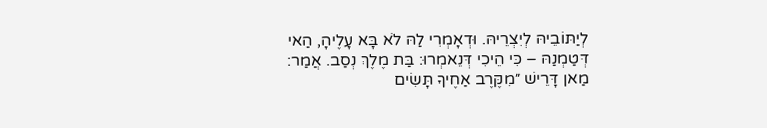לְיַתּוֹבֵיהּ לְיִצְרֵיהּ. וּדְאָמְרִי לַהּ לֹא בָּא עָלֶיהָ, הַאי דְּטַמְנַהּ – כִּי הֵיכִי דְּנֵאמְרוּ: בַּת מֶלֶךְ נְסַב. אֲמַר: מַאן דָּרֵישׁ ״מִקֶּרֶב אַחֶיךָ תָּשִׂים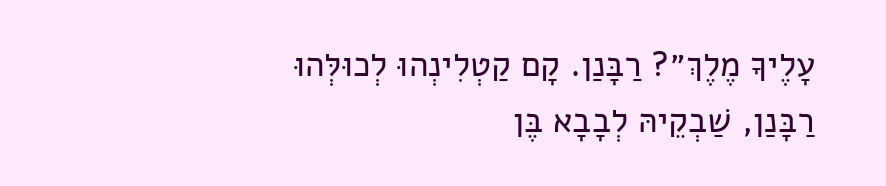עָלֶיךָ מֶלֶךְ״? רַבָּנַן. קָם קַטְלִינְהוּ לְכוּלְּהוּ רַבָּנַן, שַׁבְקֵיהּ לְבָבָא בֶּן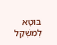בּוּטָא לְמִשְׁקַל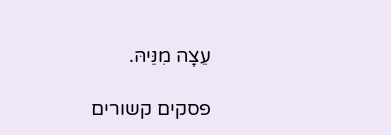עֵצָה מִנֵּיהּ.

פסקים קשורים